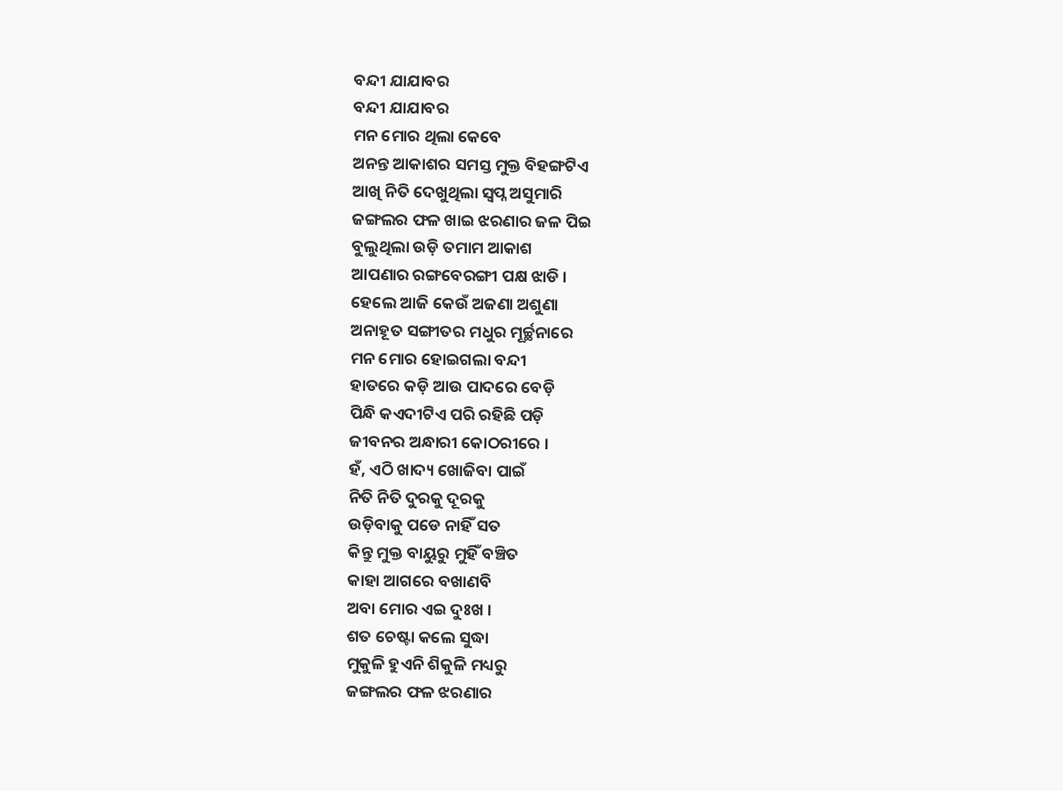ବନ୍ଦୀ ଯାଯାବର
ବନ୍ଦୀ ଯାଯାବର
ମନ ମୋର ଥିଲା କେବେ
ଅନନ୍ତ ଆକାଶର ସମସ୍ତ ମୁକ୍ତ ବିହଙ୍ଗଟିଏ
ଆଖି ନିତି ଦେଖୁଥିଲା ସ୍ବପ୍ନ ଅସୁମାରି
ଜଙ୍ଗଲର ଫଳ ଖାଇ ଝରଣାର ଜଳ ପିଇ
ବୁଲୁଥିଲା ଉଡ଼ି ତମାମ ଆକାଶ
ଆପଣାର ରଙ୍ଗବେରଙ୍ଗୀ ପକ୍ଷ ଝାଡି ।
ହେଲେ ଆଜି କେଉଁ ଅଜଣା ଅଶୁଣା
ଅନାହୂତ ସଙ୍ଗୀତର ମଧୁର ମୂର୍ଚ୍ଛନାରେ
ମନ ମୋର ହୋଇଗଲା ବନ୍ଦୀ
ହାତରେ କଡ଼ି ଆଉ ପାଦରେ ବେଡ଼ି
ପିନ୍ଧି କଏଦୀଟିଏ ପରି ରହିଛି ପଡ଼ି
ଜୀବନର ଅନ୍ଧାରୀ କୋଠରୀରେ ।
ହଁ, ଏଠି ଖାଦ୍ୟ ଖୋଜିବା ପାଇଁ
ନିତି ନିତି ଦୁରକୁ ଦୂରକୁ
ଉଡ଼ିବାକୁ ପଡେ ନାହିଁ ସତ
କିନ୍ତୁ ମୁକ୍ତ ବାୟୁରୁ ମୁହିଁ ବଞ୍ଚିତ
କାହା ଆଗରେ ବଖାଣବି
ଅବା ମୋର ଏଇ ଦୁଃଖ ।
ଶତ ଚେଷ୍ଟା କଲେ ସୁଦ୍ଧା
ମୁକୁଳି ହୁଏନି ଶିକୁଳି ମଧ୍ୟରୁ
ଜଙ୍ଗଲର ଫଳ ଝରଣାର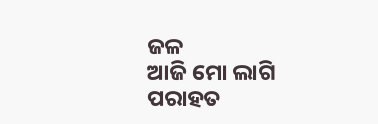ଜଳ
ଆଜି ମୋ ଲାଗି ପରାହତ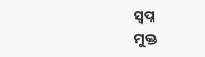ସ୍ବପ୍ନ
ମୁକ୍ତ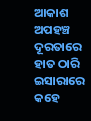ଆକାଶ ଅପହଞ୍ଚ ଦୂରତାରେ
ହାତ ଠାରି ଇସାରାରେ କହେ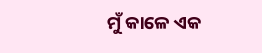ମୁଁ କାଳେ ଏକ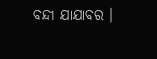ବନ୍ଦୀ ଯାଯାବର ।